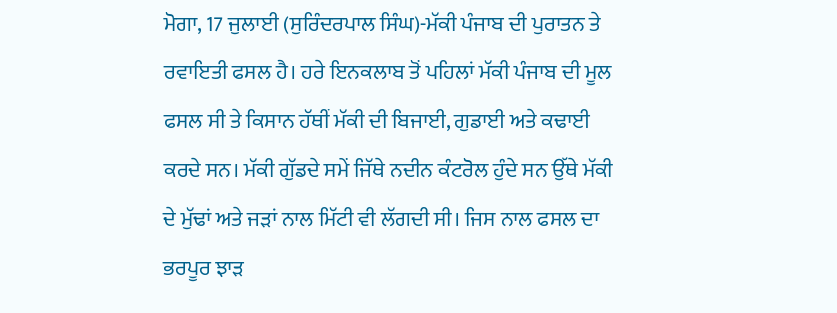ਮੋਗਾ, 17 ਜੁਲਾਈ (ਸੁਰਿੰਦਰਪਾਲ ਸਿੰਘ)-ਮੱਕੀ ਪੰਜਾਬ ਦੀ ਪੁਰਾਤਨ ਤੇ ਰਵਾਇਤੀ ਫਸਲ ਹੈ। ਹਰੇ ਇਨਕਲਾਬ ਤੋਂ ਪਹਿਲਾਂ ਮੱਕੀ ਪੰਜਾਬ ਦੀ ਮੂਲ ਫਸਲ ਸੀ ਤੇ ਕਿਸਾਨ ਹੱਥੀਂ ਮੱਕੀ ਦੀ ਬਿਜਾਈ, ਗੁਡਾਈ ਅਤੇ ਕਢਾਈ ਕਰਦੇ ਸਨ। ਮੱਕੀ ਗੁੱਡਦੇ ਸਮੇਂ ਜਿੱਥੇ ਨਦੀਨ ਕੰਟਰੋਲ ਹੁੰਦੇ ਸਨ ਉੱਥੇ ਮੱਕੀ ਦੇ ਮੁੱਢਾਂ ਅਤੇ ਜੜਾਂ ਨਾਲ ਮਿੱਟੀ ਵੀ ਲੱਗਦੀ ਸੀ। ਜਿਸ ਨਾਲ ਫਸਲ ਦਾ ਭਰਪੂਰ ਝਾੜ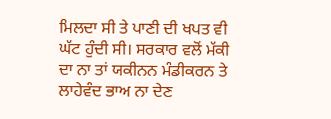ਮਿਲਦਾ ਸੀ ਤੇ ਪਾਣੀ ਦੀ ਖਪਤ ਵੀ ਘੱਟ ਹੁੰਦੀ ਸੀ। ਸਰਕਾਰ ਵਲੋਂ ਮੱਕੀ ਦਾ ਨਾ ਤਾਂ ਯਕੀਨਨ ਮੰਡੀਕਰਨ ਤੇ ਲਾਹੇਵੰਦ ਭਾਅ ਨਾ ਦੇਣ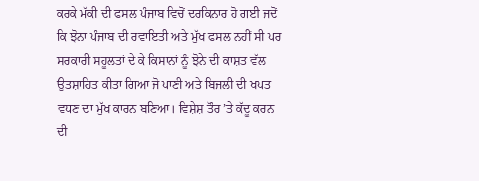ਕਰਕੇ ਮੱਕੀ ਦੀ ਫਸਲ ਪੰਜਾਬ ਵਿਚੋਂ ਦਰਕਿਨਾਰ ਹੋ ਗਈ ਜਦੋਂ ਕਿ ਝੋਨਾ ਪੰਜਾਬ ਦੀ ਰਵਾਇਤੀ ਅਤੇ ਮੁੱਖ ਫਸਲ ਨਹੀਂ ਸੀ ਪਰ ਸਰਕਾਰੀ ਸਹੂਲਤਾਂ ਦੇ ਕੇ ਕਿਸਾਨਾਂ ਨੂੰ ਝੋਨੇ ਦੀ ਕਾਸ਼ਤ ਵੱਲ ਉਤਸ਼ਾਹਿਤ ਕੀਤਾ ਗਿਆ ਜੋ ਪਾਣੀ ਅਤੇ ਬਿਜਲੀ ਦੀ ਖਪਤ ਵਧਣ ਦਾ ਮੁੱਖ ਕਾਰਨ ਬਣਿਆ। ਵਿਸ਼ੇਸ਼ ਤੌਰ ’ਤੇ ਕੱਦੂ ਕਰਨ ਦੀ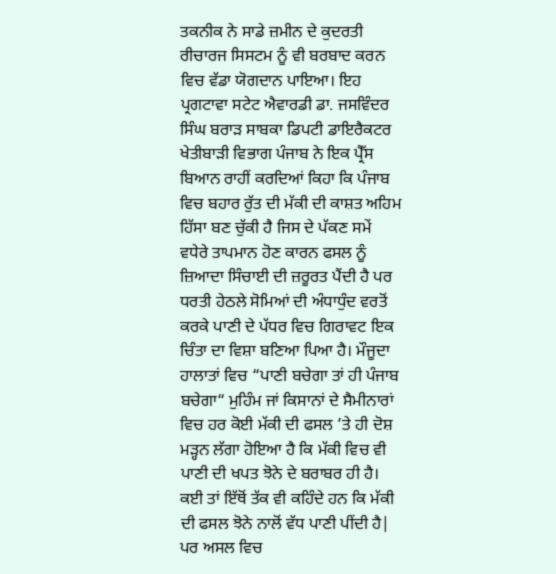ਤਕਨੀਕ ਨੇ ਸਾਡੇ ਜ਼ਮੀਨ ਦੇ ਕੁਦਰਤੀ ਰੀਚਾਰਜ ਸਿਸਟਮ ਨੂੰ ਵੀ ਬਰਬਾਦ ਕਰਨ ਵਿਚ ਵੱਡਾ ਯੋਗਦਾਨ ਪਾਇਆ। ਇਹ ਪ੍ਰਗਟਾਵਾ ਸਟੇਟ ਐਵਾਰਡੀ ਡਾ. ਜਸਵਿੰਦਰ ਸਿੰਘ ਬਰਾੜ ਸਾਬਕਾ ਡਿਪਟੀ ਡਾਇਰੈਕਟਰ ਖੇਤੀਬਾੜੀ ਵਿਭਾਗ ਪੰਜਾਬ ਨੇ ਇਕ ਪ੍ਰੈੱਸ ਬਿਆਨ ਰਾਹੀਂ ਕਰਦਿਆਂ ਕਿਹਾ ਕਿ ਪੰਜਾਬ ਵਿਚ ਬਹਾਰ ਰੁੱਤ ਦੀ ਮੱਕੀ ਦੀ ਕਾਸ਼ਤ ਅਹਿਮ ਹਿੱਸਾ ਬਣ ਚੁੱਕੀ ਹੈ ਜਿਸ ਦੇ ਪੱਕਣ ਸਮੇਂ ਵਧੇਰੇ ਤਾਪਮਾਨ ਹੋਣ ਕਾਰਨ ਫਸਲ ਨੂੰ ਜ਼ਿਆਦਾ ਸਿੰਚਾਈ ਦੀ ਜ਼ਰੂਰਤ ਪੈਂਦੀ ਹੈ ਪਰ ਧਰਤੀ ਹੇਠਲੇ ਸੋਮਿਆਂ ਦੀ ਅੰਧਾਧੁੰਦ ਵਰਤੋਂ ਕਰਕੇ ਪਾਣੀ ਦੇ ਪੱਧਰ ਵਿਚ ਗਿਰਾਵਟ ਇਕ ਚਿੰਤਾ ਦਾ ਵਿਸ਼ਾ ਬਣਿਆ ਪਿਆ ਹੈ। ਮੌਜੂਦਾ ਹਾਲਾਤਾਂ ਵਿਚ “ਪਾਣੀ ਬਚੇਗਾ ਤਾਂ ਹੀ ਪੰਜਾਬ ਬਚੇਗਾ“ ਮੁਹਿੰਮ ਜਾਂ ਕਿਸਾਨਾਂ ਦੇ ਸੈਮੀਨਾਰਾਂ ਵਿਚ ਹਰ ਕੋਈ ਮੱਕੀ ਦੀ ਫਸਲ ’ਤੇ ਹੀ ਦੋਸ਼ ਮੜ੍ਹਨ ਲੱਗਾ ਹੋਇਆ ਹੈ ਕਿ ਮੱਕੀ ਵਿਚ ਵੀ ਪਾਣੀ ਦੀ ਖਪਤ ਝੋਨੇ ਦੇ ਬਰਾਬਰ ਹੀ ਹੈ। ਕਈ ਤਾਂ ਇੱਥੋਂ ਤੱਕ ਵੀ ਕਹਿੰਦੇ ਹਨ ਕਿ ਮੱਕੀ ਦੀ ਫਸਲ ਝੋਨੇ ਨਾਲੋਂ ਵੱਧ ਪਾਣੀ ਪੀਂਦੀ ਹੈ| ਪਰ ਅਸਲ ਵਿਚ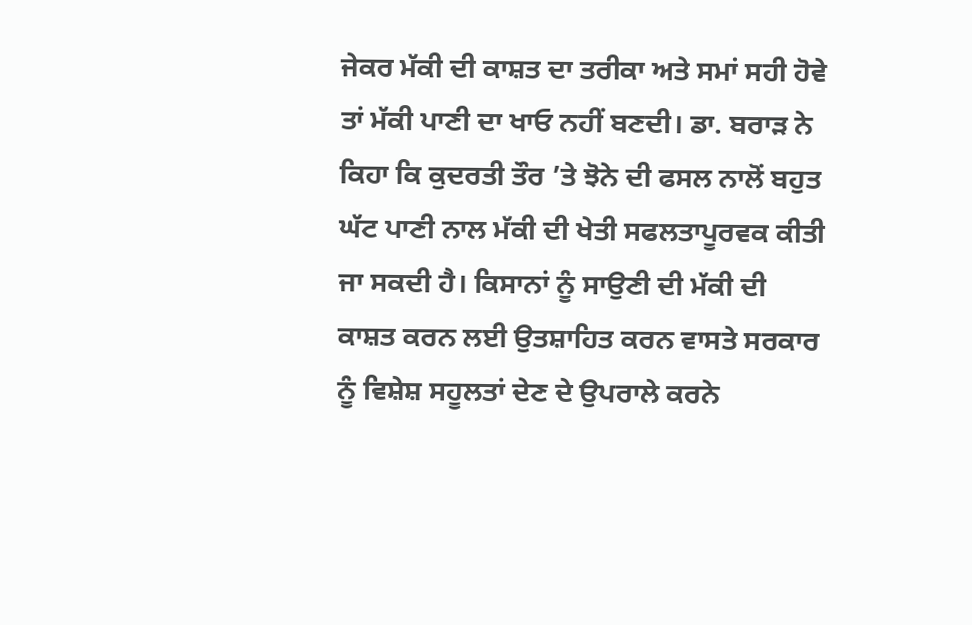ਜੇਕਰ ਮੱਕੀ ਦੀ ਕਾਸ਼ਤ ਦਾ ਤਰੀਕਾ ਅਤੇ ਸਮਾਂ ਸਹੀ ਹੋਵੇ ਤਾਂ ਮੱਕੀ ਪਾਣੀ ਦਾ ਖਾਓ ਨਹੀਂ ਬਣਦੀ। ਡਾ. ਬਰਾੜ ਨੇ ਕਿਹਾ ਕਿ ਕੁਦਰਤੀ ਤੌਰ ’ਤੇ ਝੋਨੇ ਦੀ ਫਸਲ ਨਾਲੋਂ ਬਹੁਤ ਘੱਟ ਪਾਣੀ ਨਾਲ ਮੱਕੀ ਦੀ ਖੇਤੀ ਸਫਲਤਾਪੂਰਵਕ ਕੀਤੀ ਜਾ ਸਕਦੀ ਹੈ। ਕਿਸਾਨਾਂ ਨੂੰ ਸਾਉਣੀ ਦੀ ਮੱਕੀ ਦੀ ਕਾਸ਼ਤ ਕਰਨ ਲਈ ਉਤਸ਼ਾਹਿਤ ਕਰਨ ਵਾਸਤੇ ਸਰਕਾਰ ਨੂੰ ਵਿਸ਼ੇਸ਼ ਸਹੂਲਤਾਂ ਦੇਣ ਦੇ ਉਪਰਾਲੇ ਕਰਨੇ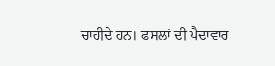ਚਾਹੀਦੇ ਹਨ। ਫਸਲਾਂ ਦੀ ਪੈਦਾਵਾਰ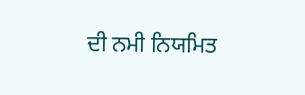ਦੀ ਨਮੀ ਨਿਯਮਿਤ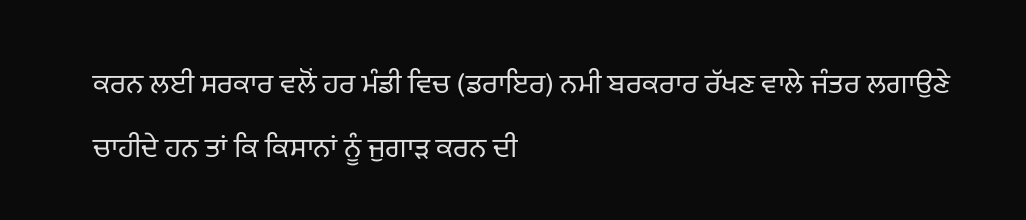ਕਰਨ ਲਈ ਸਰਕਾਰ ਵਲੋਂ ਹਰ ਮੰਡੀ ਵਿਚ (ਡਰਾਇਰ) ਨਮੀ ਬਰਕਰਾਰ ਰੱਖਣ ਵਾਲੇ ਜੰਤਰ ਲਗਾਉਣੇ ਚਾਹੀਦੇ ਹਨ ਤਾਂ ਕਿ ਕਿਸਾਨਾਂ ਨੂੰ ਜੁਗਾੜ ਕਰਨ ਦੀ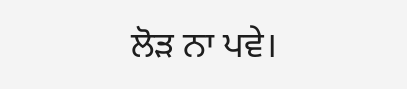ਲੋੜ ਨਾ ਪਵੇ।